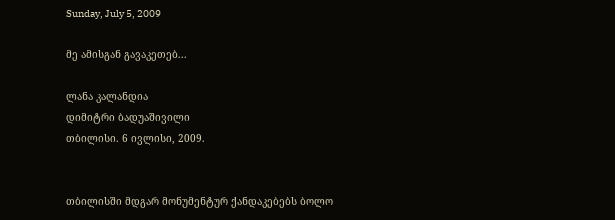Sunday, July 5, 2009

მე ამისგან გავაკეთებ...

ლანა კალანდია
დიმიტრი ბადუაშივილი
თბილისი. 6 ივლისი, 2009.


თბილისში მდგარ მონუმენტურ ქანდაკებებს ბოლო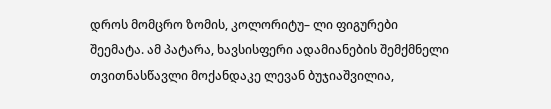დროს მომცრო ზომის, კოლორიტუ– ლი ფიგურები შეემატა. ამ პატარა, ხავსისფერი ადამიანების შემქმნელი თვითნასწავლი მოქანდაკე ლევან ბუჯიაშვილია,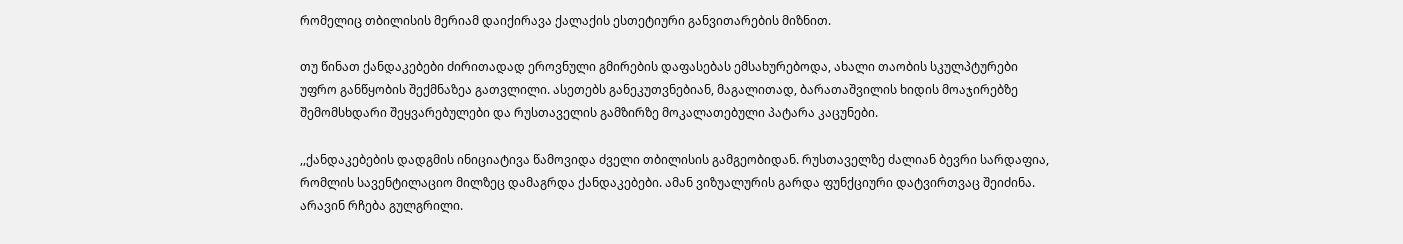რომელიც თბილისის მერიამ დაიქირავა ქალაქის ესთეტიური განვითარების მიზნით.

თუ წინათ ქანდაკებები ძირითადად ეროვნული გმირების დაფასებას ემსახურებოდა, ახალი თაობის სკულპტურები უფრო განწყობის შექმნაზეა გათვლილი. ასეთებს განეკუთვნებიან, მაგალითად, ბარათაშვილის ხიდის მოაჯირებზე შემომსხდარი შეყვარებულები და რუსთაველის გამზირზე მოკალათებული პატარა კაცუნები.

,,ქანდაკებების დადგმის ინიციატივა წამოვიდა ძველი თბილისის გამგეობიდან. რუსთაველზე ძალიან ბევრი სარდაფია, რომლის სავენტილაციო მილზეც დამაგრდა ქანდაკებები. ამან ვიზუალურის გარდა ფუნქციური დატვირთვაც შეიძინა. არავინ რჩება გულგრილი.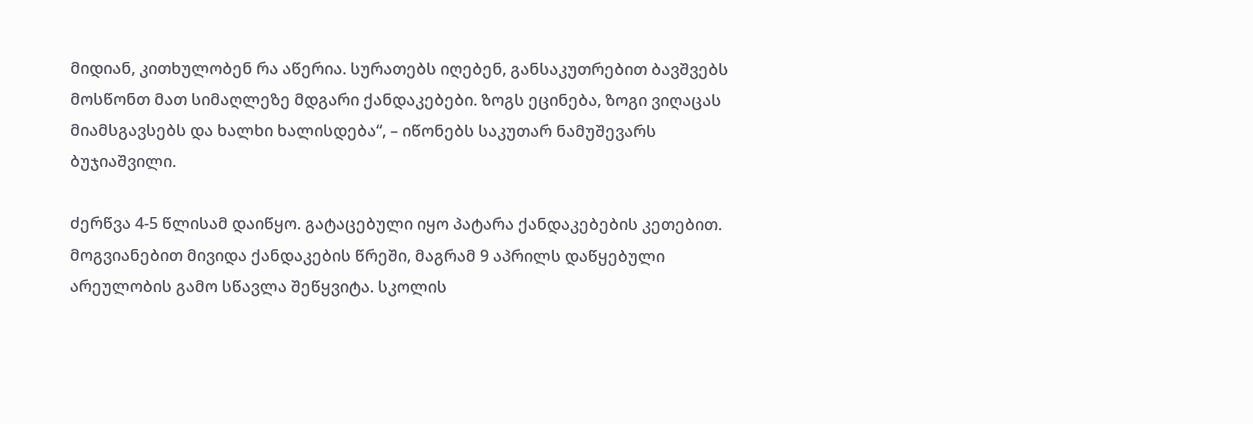მიდიან, კითხულობენ რა აწერია. სურათებს იღებენ, განსაკუთრებით ბავშვებს მოსწონთ მათ სიმაღლეზე მდგარი ქანდაკებები. ზოგს ეცინება, ზოგი ვიღაცას მიამსგავსებს და ხალხი ხალისდება“, – იწონებს საკუთარ ნამუშევარს ბუჯიაშვილი.

ძერწვა 4-5 წლისამ დაიწყო. გატაცებული იყო პატარა ქანდაკებების კეთებით. მოგვიანებით მივიდა ქანდაკების წრეში, მაგრამ 9 აპრილს დაწყებული არეულობის გამო სწავლა შეწყვიტა. სკოლის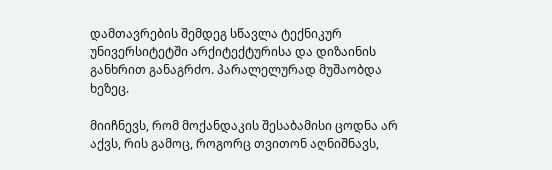დამთავრების შემდეგ სწავლა ტექნიკურ უნივერსიტეტში არქიტექტურისა და დიზაინის განხრით განაგრძო. პარალელურად მუშაობდა ხეზეც.

მიიჩნევს, რომ მოქანდაკის შესაბამისი ცოდნა არ აქვს, რის გამოც, როგორც თვითონ აღნიშნავს,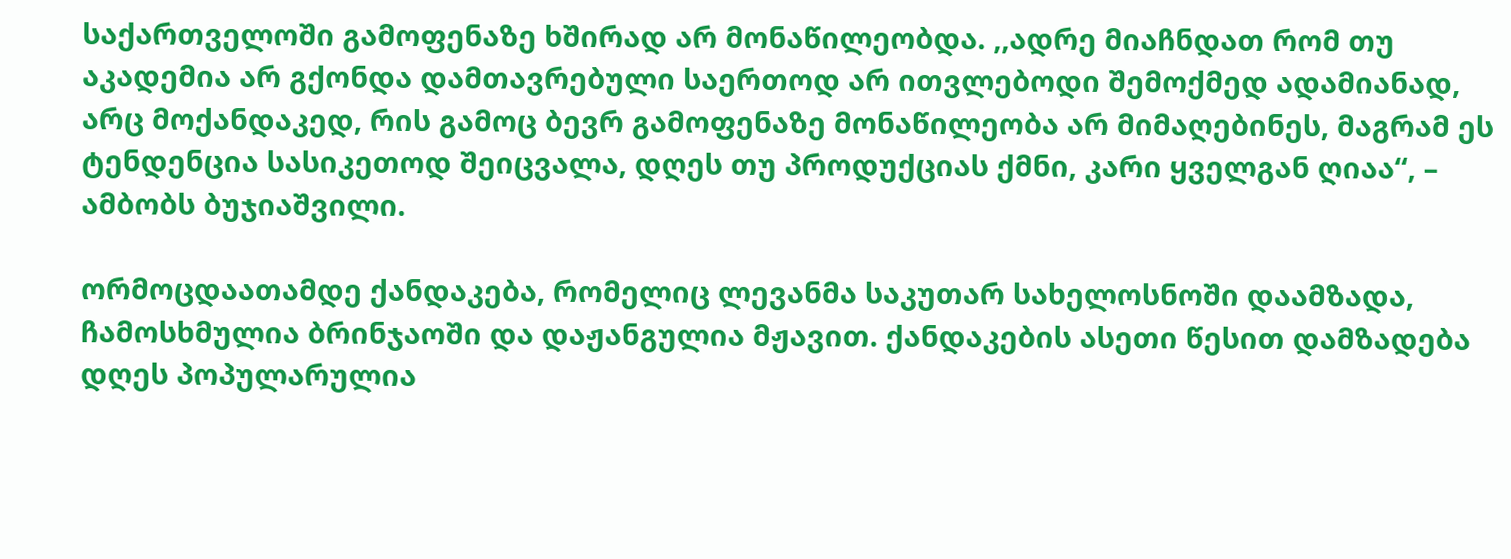საქართველოში გამოფენაზე ხშირად არ მონაწილეობდა. ,,ადრე მიაჩნდათ რომ თუ აკადემია არ გქონდა დამთავრებული საერთოდ არ ითვლებოდი შემოქმედ ადამიანად, არც მოქანდაკედ, რის გამოც ბევრ გამოფენაზე მონაწილეობა არ მიმაღებინეს, მაგრამ ეს ტენდენცია სასიკეთოდ შეიცვალა, დღეს თუ პროდუქციას ქმნი, კარი ყველგან ღიაა“, – ამბობს ბუჯიაშვილი.

ორმოცდაათამდე ქანდაკება, რომელიც ლევანმა საკუთარ სახელოსნოში დაამზადა, ჩამოსხმულია ბრინჯაოში და დაჟანგულია მჟავით. ქანდაკების ასეთი წესით დამზადება დღეს პოპულარულია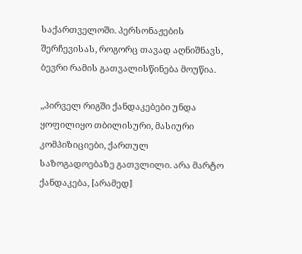საქართველოში. პერსონაჟების შერჩევისას, როგორც თავად აღნიშნავს, ბევრი რამის გათვალისწინება მოუწია.

,,პირველ რიგში ქანდაკებები უნდა ყოფილიყო თბილისური, მასიური კომპიზიციები, ქართულ საზოგადოებაზე გათვლილი. არა მარტო ქანდაკება, [არამედ]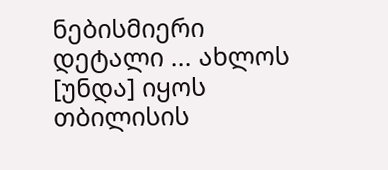ნებისმიერი დეტალი ... ახლოს [უნდა] იყოს თბილისის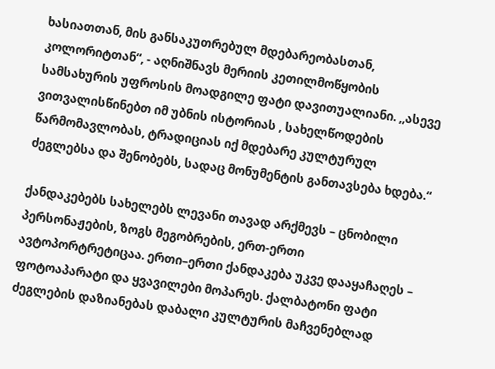ხასიათთან, მის განსაკუთრებულ მდებარეობასთან, კოლორიტთან“, - აღნიშნავს მერიის კეთილმოწყობის სამსახურის უფროსის მოადგილე ფატი დავითუალიანი. ,,ასევე ვითვალისწინებთ იმ უბნის ისტორიას , სახელწოდების წარმომავლობას, ტრადიციას იქ მდებარე კულტურულ ძეგლებსა და შენობებს, სადაც მონუმენტის განთავსება ხდება.“

ქანდაკებებს სახელებს ლევანი თავად არქმევს – ცნობილი პერსონაჟების, ზოგს მეგობრების, ერთ-ერთი ავტოპორტრეტიცაა. ერთი–ერთი ქანდაკება უკვე დააყაჩაღეს – ფოტოაპარატი და ყვავილები მოპარეს. ქალბატონი ფატი ძეგლების დაზიანებას დაბალი კულტურის მაჩვენებლად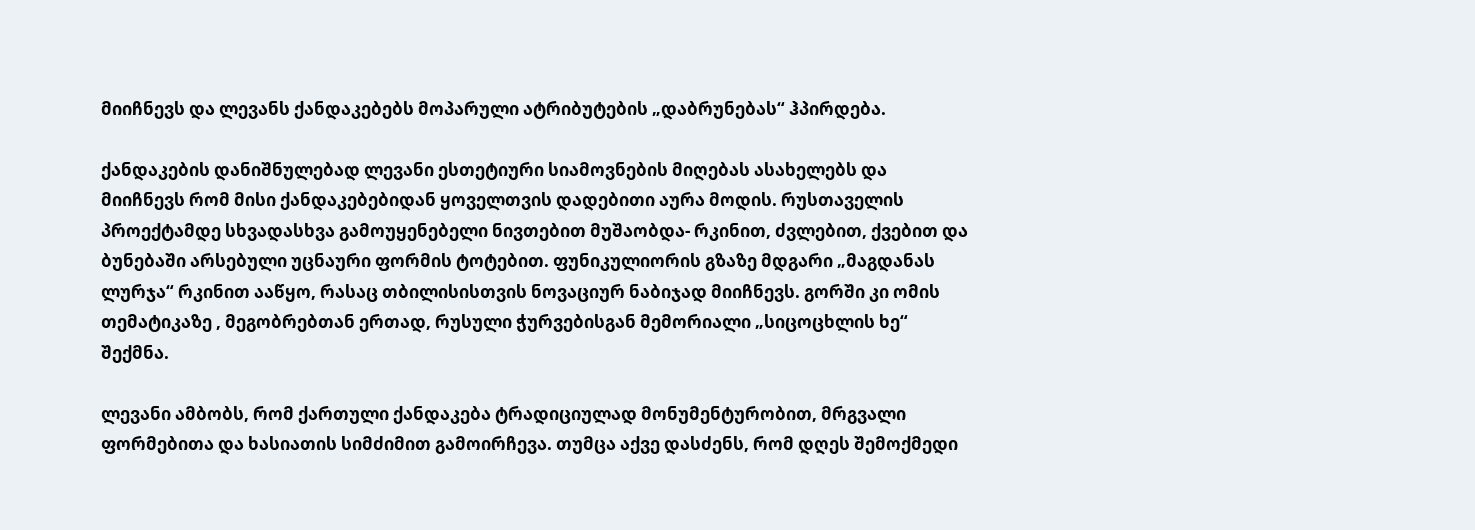მიიჩნევს და ლევანს ქანდაკებებს მოპარული ატრიბუტების „დაბრუნებას“ ჰპირდება.

ქანდაკების დანიშნულებად ლევანი ესთეტიური სიამოვნების მიღებას ასახელებს და მიიჩნევს რომ მისი ქანდაკებებიდან ყოველთვის დადებითი აურა მოდის. რუსთაველის პროექტამდე სხვადასხვა გამოუყენებელი ნივთებით მუშაობდა- რკინით, ძვლებით, ქვებით და ბუნებაში არსებული უცნაური ფორმის ტოტებით. ფუნიკულიორის გზაზე მდგარი „მაგდანას ლურჯა“ რკინით ააწყო, რასაც თბილისისთვის ნოვაციურ ნაბიჯად მიიჩნევს. გორში კი ომის თემატიკაზე , მეგობრებთან ერთად, რუსული ჭურვებისგან მემორიალი „სიცოცხლის ხე“ შექმნა.

ლევანი ამბობს, რომ ქართული ქანდაკება ტრადიციულად მონუმენტურობით, მრგვალი ფორმებითა და ხასიათის სიმძიმით გამოირჩევა. თუმცა აქვე დასძენს, რომ დღეს შემოქმედი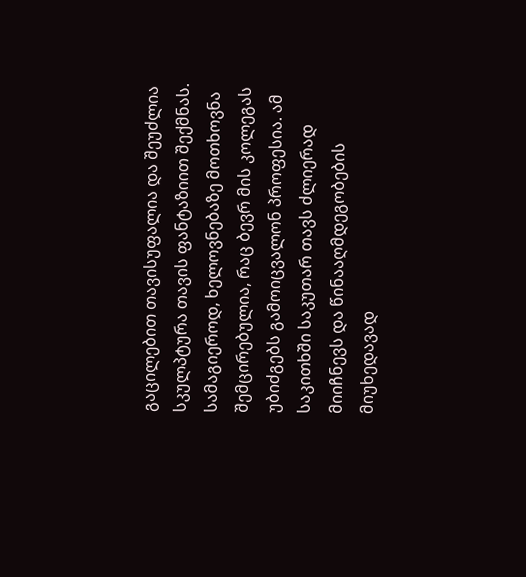გაცილებით თავისუფალია და შეუძლია სკულპტურა თავის ფანტაზიით შექმნას. სამაგიეროდ, ხელოვნებაზე მოთხოვნა შემცირებულია, რაც ბევრ მის კოლეგას უბიძგებს გამოიცვალონ პროფესია. ამ საკითხში საკუთარ თავს ძლიერად მიიჩნევს და წინააღმდეგობების მიუხედავად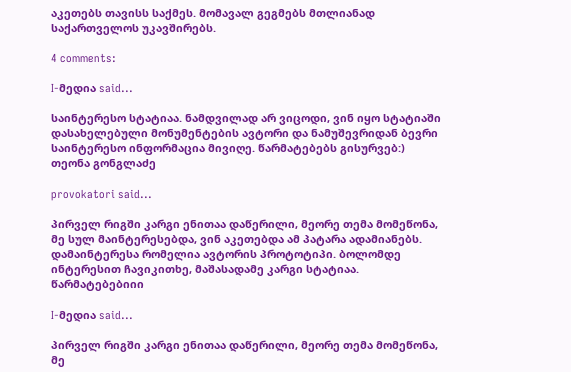აკეთებს თავისს საქმეს. მომავალ გეგმებს მთლიანად საქართველოს უკავშირებს.

4 comments:

I-მედია said...

საინტერესო სტატიაა. ნამდვილად არ ვიცოდი, ვინ იყო სტატიაში დასახელებული მონუმენტების ავტორი და ნამუშევრიდან ბევრი საინტერესო ინფორმაცია მივიღე. წარმატებებს გისურვებ:)
თეონა გონგლაძე

provokatori said...

პირველ რიგში კარგი ენითაა დაწერილი, მეორე თემა მომეწონა, მე სულ მაინტერესებდა, ვინ აკეთებდა ამ პატარა ადამიანებს. დამაინტერესა რომელია ავტორის პროტოტიპი. ბოლომდე ინტერესით ჩავიკითხე, მაშასადამე კარგი სტატიაა. წარმატებებიიი

I-მედია said...

პირველ რიგში კარგი ენითაა დაწერილი, მეორე თემა მომეწონა, მე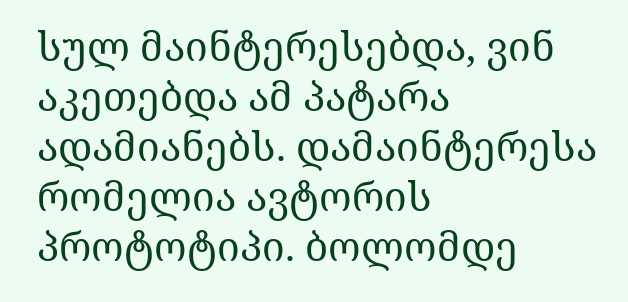სულ მაინტერესებდა, ვინ აკეთებდა ამ პატარა ადამიანებს. დამაინტერესა რომელია ავტორის პროტოტიპი. ბოლომდე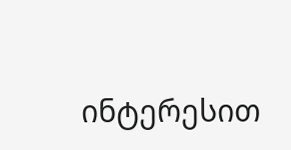ინტერესით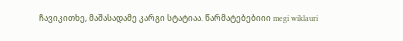ჩავიკითხე, მაშასადამე კარგი სტატიაა. წარმატებებიიი megi wiklauri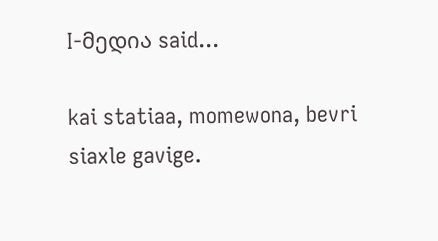I-მედია said...

kai statiaa, momewona, bevri siaxle gavige.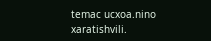temac ucxoa.nino xaratishvili.